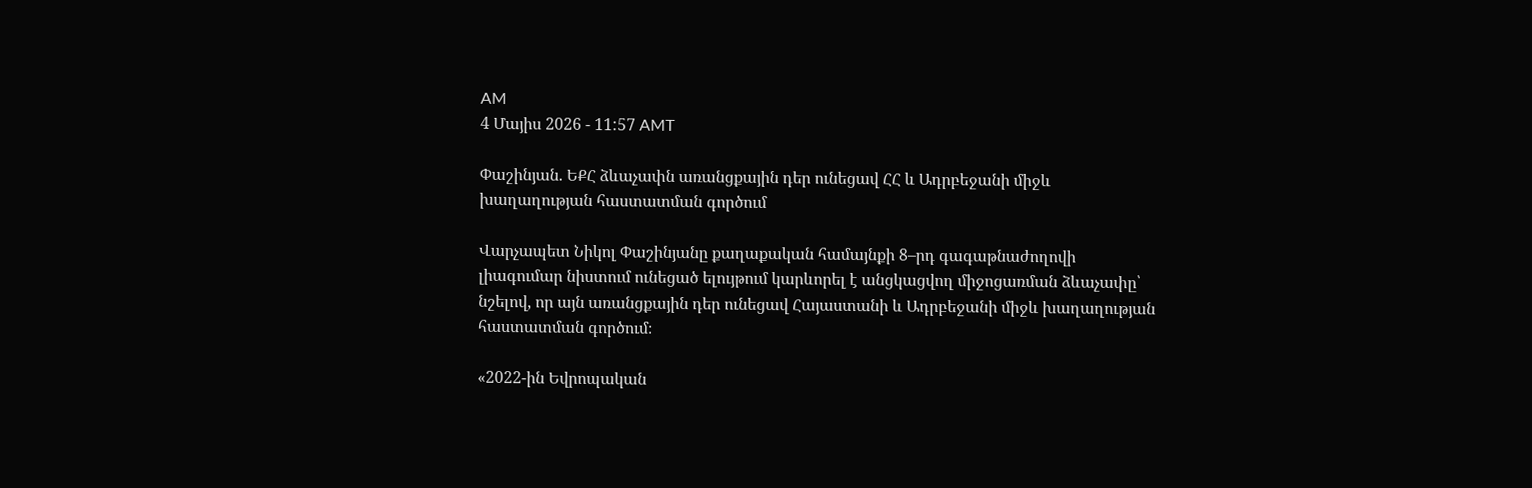AM
4 Մայիս 2026 - 11:57 AMT

Փաշինյան. ԵՔՀ ձևաչափն առանցքային դեր ունեցավ ՀՀ և Ադրբեջանի միջև խաղաղության հաստատման գործում

Վարչապետ Նիկոլ Փաշինյանը քաղաքական համայնքի 8–րդ գագաթնաժողովի լիագումար նիստում ունեցած ելույթում կարևորել է անցկացվող միջոցառման ձևաչափը՝ նշելով, որ այն առանցքային դեր ունեցավ Հայաստանի և Ադրբեջանի միջև խաղաղության հաստատման գործում։

«2022-ին Եվրոպական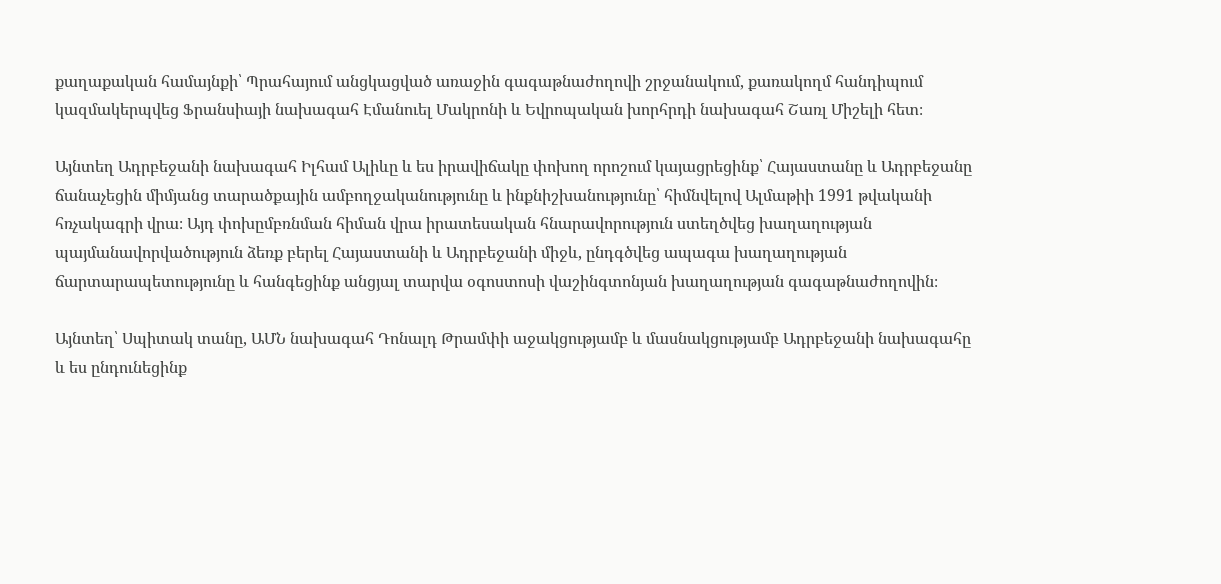քաղաքական համայնքի՝ Պրահայում անցկացված առաջին գագաթնաժողովի շրջանակում, քառակողմ հանդիպում կազմակերպվեց Ֆրանսիայի նախագահ Էմանուել Մակրոնի և Եվրոպական խորհրդի նախագահ Շառլ Միշելի հետ։

Այնտեղ Ադրբեջանի նախագահ Իլհամ Ալիևը և ես իրավիճակը փոխող որոշում կայացրեցինք՝ Հայաստանը և Ադրբեջանը ճանաչեցին միմյանց տարածքային ամբողջականությունը և ինքնիշխանությունը՝ հիմնվելով Ալմաթիի 1991 թվականի հռչակագրի վրա։ Այդ փոխըմբռնման հիման վրա իրատեսական հնարավորություն ստեղծվեց խաղաղության պայմանավորվածություն ձեռք բերել Հայաստանի և Ադրբեջանի միջև, ընդգծվեց ապագա խաղաղության ճարտարապետությունը և հանգեցինք անցյալ տարվա օգոստոսի վաշինգտոնյան խաղաղության գագաթնաժողովին։

Այնտեղ՝ Սպիտակ տանը, ԱՄՆ նախագահ Դոնալդ Թրամփի աջակցությամբ և մասնակցությամբ Ադրբեջանի նախագահը և ես ընդունեցինք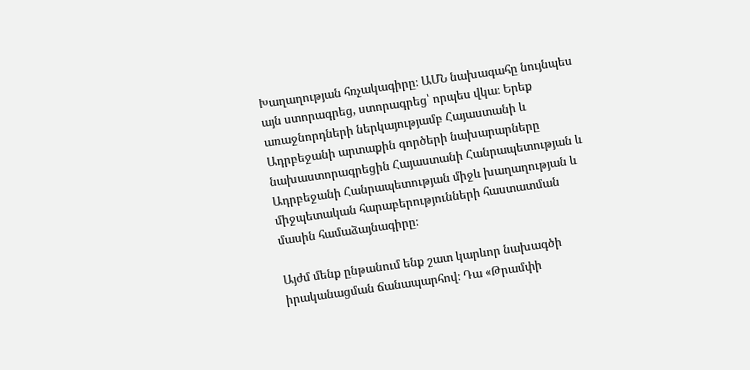Խաղաղության հռչակագիրը։ ԱՄՆ նախագահը նույնպես այն ստորագրեց, ստորագրեց՝ որպես վկա։ Երեք առաջնորդների ներկայությամբ Հայաստանի և Ադրբեջանի արտաքին գործերի նախարարները նախաստորագրեցին Հայաստանի Հանրապետության և Ադրբեջանի Հանրապետության միջև խաղաղության և միջպետական հարաբերությունների հաստատման մասին համաձայնագիրը։

Այժմ մենք ընթանում ենք շատ կարևոր նախագծի իրականացման ճանապարհով։ Դա «Թրամփի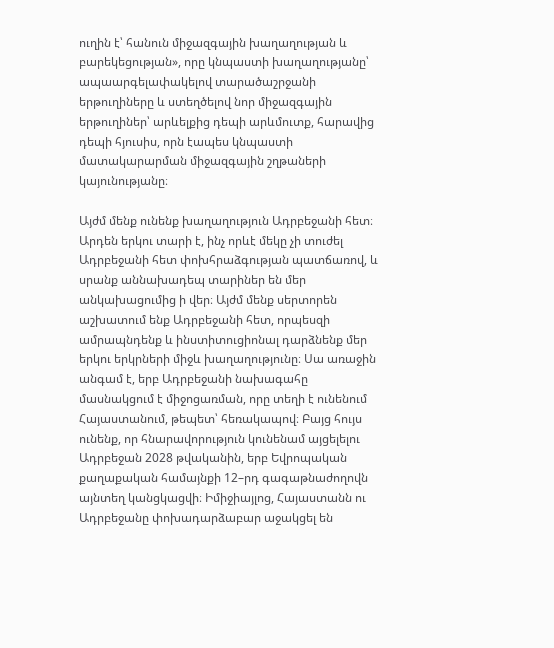ուղին է՝ հանուն միջազգային խաղաղության և բարեկեցության», որը կնպաստի խաղաղությանը՝ ապաարգելափակելով տարածաշրջանի երթուղիները և ստեղծելով նոր միջազգային երթուղիներ՝ արևելքից դեպի արևմուտք, հարավից դեպի հյուսիս, որն էապես կնպաստի մատակարարման միջազգային շղթաների կայունությանը։

Այժմ մենք ունենք խաղաղություն Ադրբեջանի հետ։ Արդեն երկու տարի է, ինչ որևէ մեկը չի տուժել Ադրբեջանի հետ փոխհրաձգության պատճառով, և սրանք աննախադեպ տարիներ են մեր անկախացումից ի վեր։ Այժմ մենք սերտորեն աշխատում ենք Ադրբեջանի հետ, որպեսզի ամրապնդենք և ինստիտուցիոնալ դարձնենք մեր երկու երկրների միջև խաղաղությունը։ Սա առաջին անգամ է, երբ Ադրբեջանի նախագահը մասնակցում է միջոցառման, որը տեղի է ունենում Հայաստանում, թեպետ՝ հեռակապով։ Բայց հույս ունենք, որ հնարավորություն կունենամ այցելելու Ադրբեջան 2028 թվականին, երբ Եվրոպական քաղաքական համայնքի 12–րդ գագաթնաժողովն այնտեղ կանցկացվի։ Իմիջիայլոց, Հայաստանն ու Ադրբեջանը փոխադարձաբար աջակցել են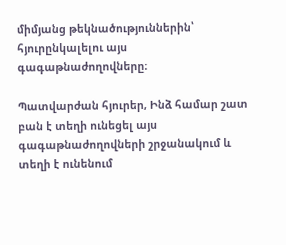միմյանց թեկնածություններին՝ հյուրընկալելու այս գագաթնաժողովները։

Պատվարժան հյուրեր, Ինձ համար շատ բան է տեղի ունեցել այս գագաթնաժողովների շրջանակում և տեղի է ունենում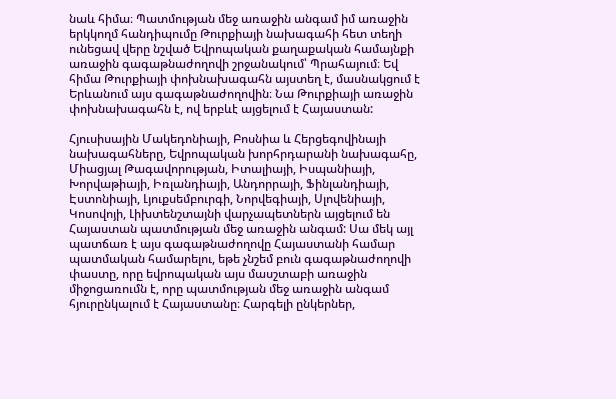նաև հիմա։ Պատմության մեջ առաջին անգամ իմ առաջին երկկողմ հանդիպումը Թուրքիայի նախագահի հետ տեղի ունեցավ վերը նշված Եվրոպական քաղաքական համայնքի առաջին գագաթնաժողովի շրջանակում՝ Պրահայում։ Եվ հիմա Թուրքիայի փոխնախագահն այստեղ է, մասնակցում է Երևանում այս գագաթնաժողովին։ Նա Թուրքիայի առաջին փոխնախագահն է, ով երբևէ այցելում է Հայաստան:

Հյուսիսային Մակեդոնիայի, Բոսնիա և Հերցեգովինայի նախագահները, Եվրոպական խորհրդարանի նախագահը, Միացյալ Թագավորության, Իտալիայի, Իսպանիայի, Խորվաթիայի, Իռլանդիայի, Անդորրայի, Ֆինլանդիայի, Էստոնիայի, Լյուքսեմբուրգի, Նորվեգիայի, Սլովենիայի, Կոսովոյի, Լիխտենշտայնի վարչապետներն այցելում են Հայաստան պատմության մեջ առաջին անգամ: Սա մեկ այլ պատճառ է այս գագաթնաժողովը Հայաստանի համար պատմական համարելու, եթե չնշեմ բուն գագաթնաժողովի փաստը, որը եվրոպական այս մասշտաբի առաջին միջոցառումն է, որը պատմության մեջ առաջին անգամ հյուրընկալում է Հայաստանը։ Հարգելի ընկերներ,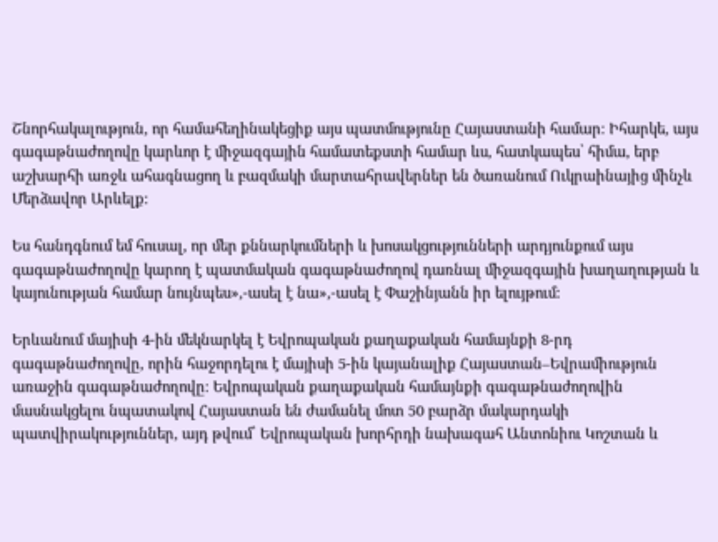Շնորհակալություն, որ համահեղինակեցիք այս պատմությունը Հայաստանի համար։ Իհարկե, այս գագաթնաժողովը կարևոր է միջազգային համատեքստի համար ևս, հատկապես՝ հիմա, երբ աշխարհի առջև ահագնացող և բազմակի մարտահրավերներ են ծառանում Ուկրաինայից մինչև Մերձավոր Արևելք:

Ես հանդգնում եմ հուսալ, որ մեր քննարկումների և խոսակցությունների արդյունքում այս գագաթնաժողովը կարող է պատմական գագաթնաժողով դառնալ միջազգային խաղաղության և կայունության համար նույնպես»,-ասել է նա»,-ասել է Փաշինյանն իր ելույթում:

Երևանում մայիսի 4-ին մեկնարկել է Եվրոպական քաղաքական համայնքի 8-րդ գագաթնաժողովը, որին հաջորդելու է մայիսի 5-ին կայանալիք Հայաստան–Եվրամիություն առաջին գագաթնաժողովը։ Եվրոպական քաղաքական համայնքի գագաթնաժողովին մասնակցելու նպատակով Հայաստան են ժամանել մոտ 50 բարձր մակարդակի պատվիրակություններ, այդ թվում՝ Եվրոպական խորհրդի նախագահ Անտոնիու Կոշտան և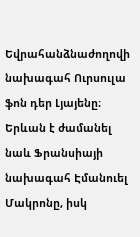Եվրահանձնաժողովի նախագահ Ուրսուլա ֆոն դեր Լյայենը։ Երևան է ժամանել նաև Ֆրանսիայի նախագահ Էմանուել Մակրոնը, իսկ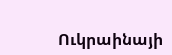Ուկրաինայի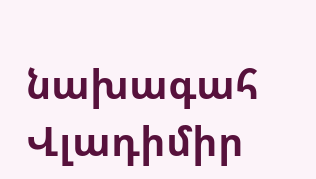նախագահ Վլադիմիր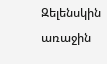Զելենսկին առաջին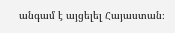անգամ է այցելել Հայաստան։